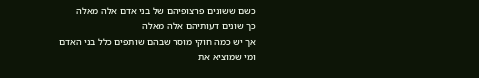כשם ששונים פרצופיהם של בני אדם אלה מאלה
כך שונים דעותיהם אלה מאלה
אך יש כמה חוקי מוסר שבהם שותפים כלל בני האדם
ומי שמוציא את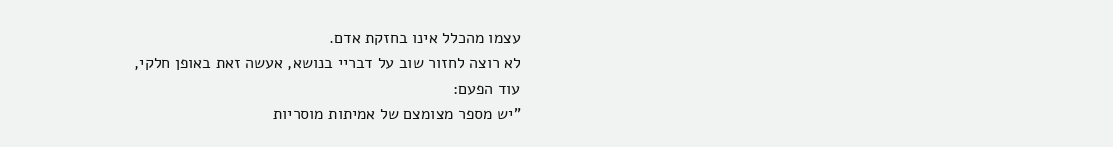עצמו מהכלל אינו בחזקת אדם.
לא רוצה לחזור שוב על דבריי בנושא, אעשה זאת באופן חלקי,
עוד הפעם:
"יש מספר מצומצם של אמיתות מוסריות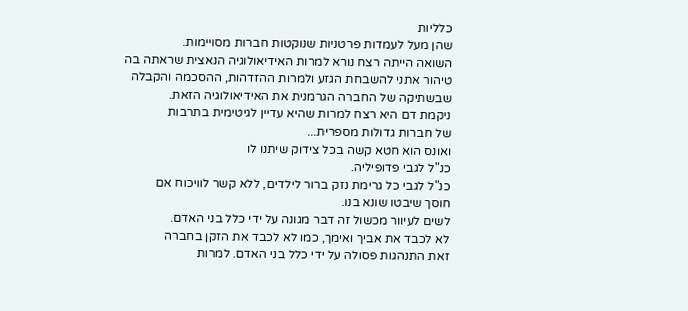כלליות
שהן מעל לעמדות פרטניות שנוקטות חברות מסויימות.
השואה הייתה רצח נורא למרות האידיאולוגיה הנאצית שראתה בה
טיהור אתני להשבחת הגזע ולמרות ההזדהות, ההסכמה והקבלה
שבשתיקה של החברה הגרמנית את האידיאולוגיה הזאת.
ניקמת דם היא רצח למרות שהיא עדיין לגיטימית בתרבות
של חברות גדולות מספרית...
ואונס הוא חטא קשה בכל צידוק שיתנו לו
כנ"ל לגבי פדופיליה.
כנ"ל לגבי כל גרימת נזק ברור לילדים, ללא קשר לוויכוח אם
חוסך שיבטו שונא בנו.
לשים לעיוור מכשול זה דבר מגונה על ידי כלל בני האדם.
לא לכבד את אביך ואימך, כמו לא לכבד את הזקן בחברה
זאת התנהגות פסולה על ידי כלל בני האדם. למרות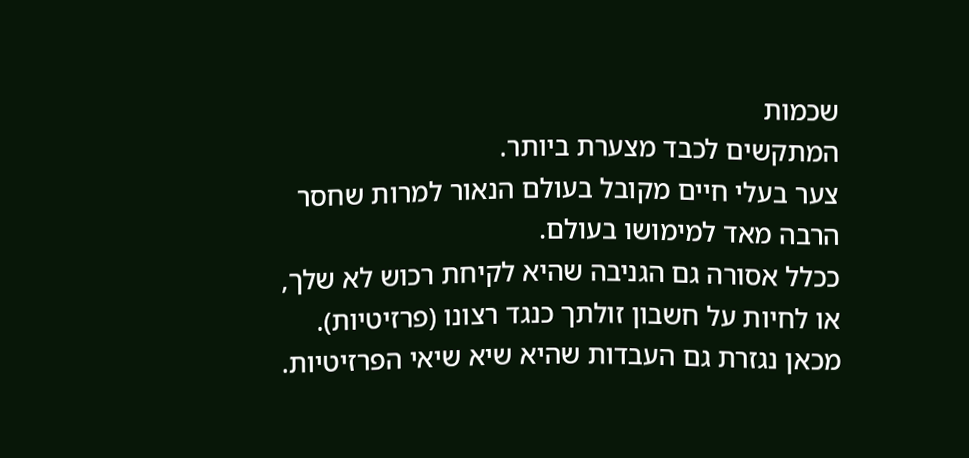שכמות
המתקשים לכבד מצערת ביותר.
צער בעלי חיים מקובל בעולם הנאור למרות שחסר
הרבה מאד למימושו בעולם.
ככלל אסורה גם הגניבה שהיא לקיחת רכוש לא שלך,
או לחיות על חשבון זולתך כנגד רצונו (פרזיטיות).
מכאן נגזרת גם העבדות שהיא שיא שיאי הפרזיטיות.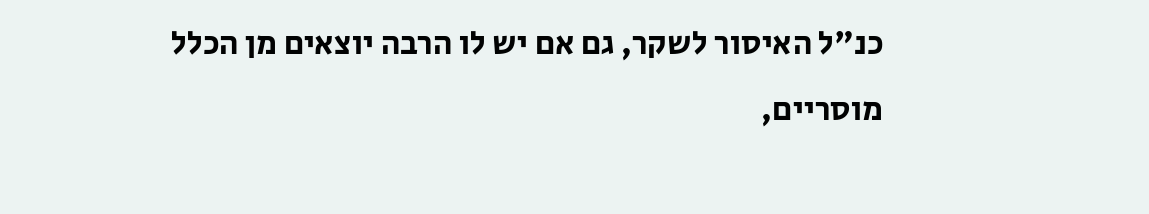כנ"ל האיסור לשקר, גם אם יש לו הרבה יוצאים מן הכלל מוסריים,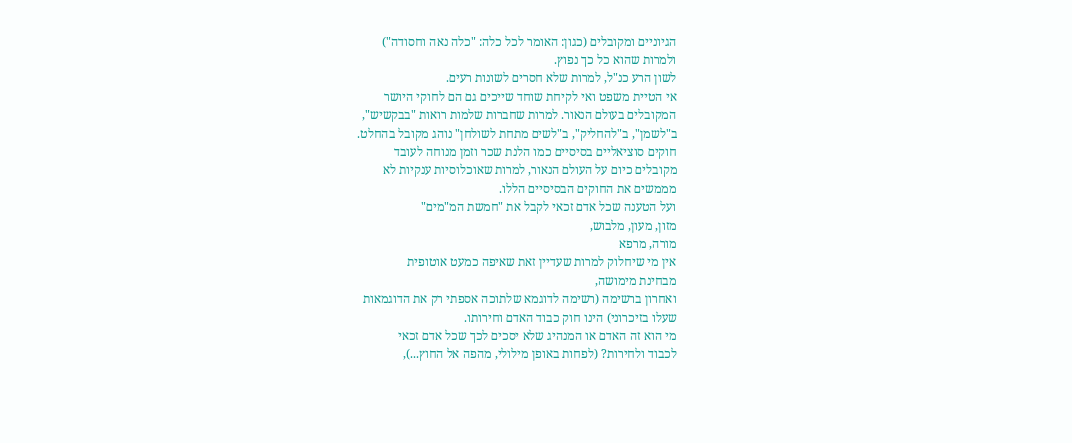הגיוניים ומקובלים (כגון: האומר לכל כלה: "כלה נאה וחסודה")
ולמרות שהוא כל כך נפוץ.
לשון הרע כנ"ל, למרות שלא חסרים לשונות רעים.
אי הטיית משפט ואי לקיחת שוחד שייכים גם הם לחוקי היושר
המקובלים בעולם הנאור. למרות שחברות שלמות רואות "בבקשיש",
ב"לשמן", ב"להחליק", ב"לשים מתחת לשולחן" נוהג מקובל בהחלט.
חוקים סוציאליים בסיסיים כמו הלנת שכר וזמן מנוחה לעובד
מקובלים כיום על העולם הנאור, למרות שאוכלוסיות ענקיות לא
מממשים את החוקים הבסיסיים הללו.
ועל הטענה שכל אדם זכאי לקבל את "חמשת המ"מים"
מזון, מעון, מלבוש,
מורה, מרפא
אין מי שיחלוק למרות שעדיין זאת שאיפה כמעט אוטופית
מבחינת מימושה,
ואחרון ברשימה (רשימה לדוגמא שלתוכה אספתי רק את הדוגמאות
שעלו בזיכרוני) הינו חוק כבוד האדם וחירותו.
מי הוא זה האדם או המנהיג שלא יסכים לכך שכל אדם זכאי
לכבוד ולחירות? (לפחות באופן מילולי, מהפה אל החוץ...),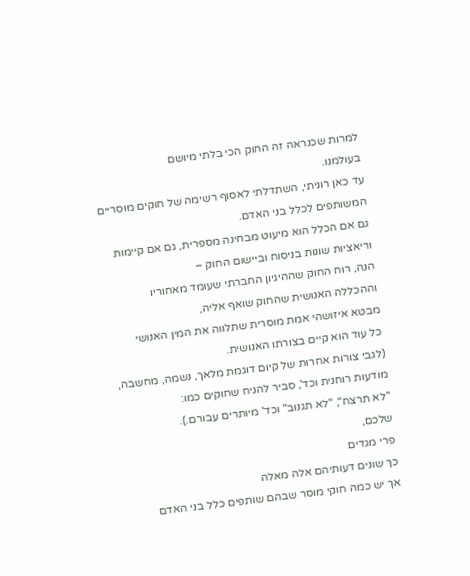למרות שכנראה זה החוק הכי בלתי מיושם
בעולמנו.
עד כאן רוניתי, השתדלתי לאסוף רשימה של חוקים מוסריים
המשותפים לכלל בני האדם.
גם אם הכלל הוא מיעוט מבחינה מספרית, גם אם קיימות
וריאציות שונות בניסוח וביישום החוק –
הנה, רוח החוק שההיגיון החברתי שעומד מאחוריו
וההכללה האנושית שהחוק שואף אליה,
מבטא איזושהי אמת מוסרית שתלווה את המין האנושי
כל עוד הוא קיים בצורתו האנושית.
(לגבי צורות אחרות של קיום דוגמת מלאך, נשמה, מחשבה,
מודעות רוחנית וכד', סביר להניח שחוקים כמו:
"לא תרצח", "לא תגנוב" וכד' מיותרים עבורם.).
שלכם,
פרי מגדים
כך שונים דעותיהם אלה מאלה
אך יש כמה חוקי מוסר שבהם שותפים כלל בני האדם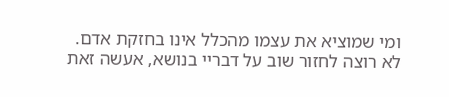ומי שמוציא את עצמו מהכלל אינו בחזקת אדם.
לא רוצה לחזור שוב על דבריי בנושא, אעשה זאת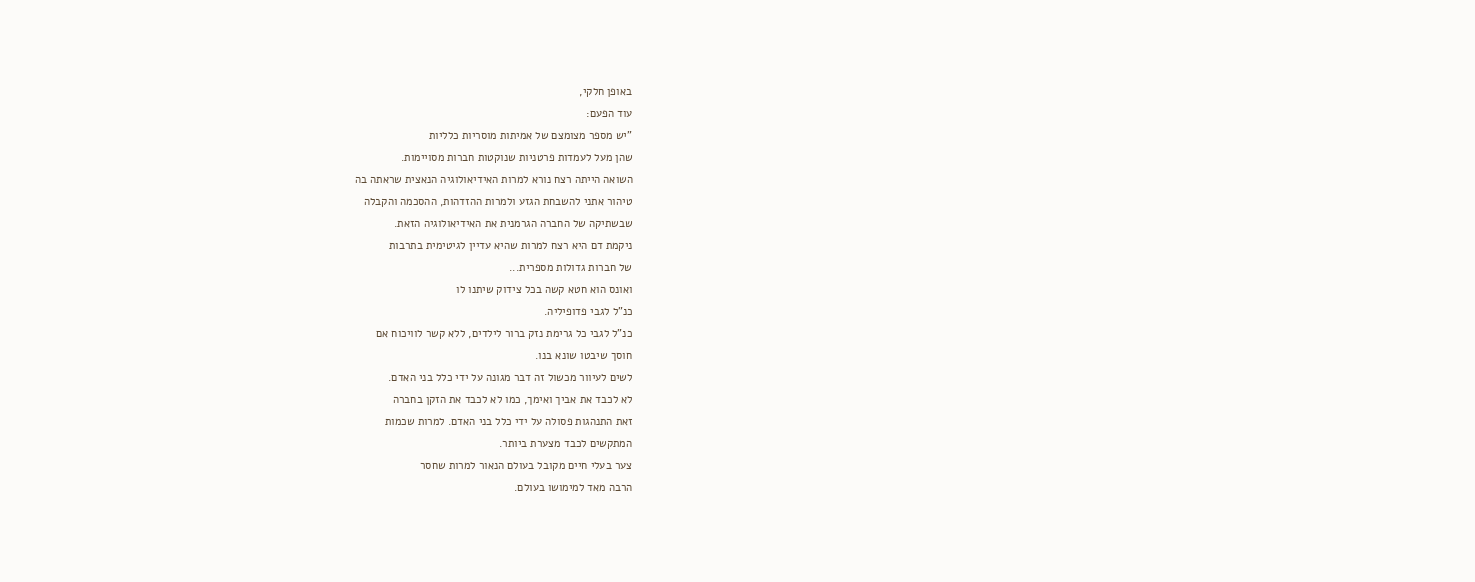באופן חלקי,
עוד הפעם:
"יש מספר מצומצם של אמיתות מוסריות כלליות
שהן מעל לעמדות פרטניות שנוקטות חברות מסויימות.
השואה הייתה רצח נורא למרות האידיאולוגיה הנאצית שראתה בה
טיהור אתני להשבחת הגזע ולמרות ההזדהות, ההסכמה והקבלה
שבשתיקה של החברה הגרמנית את האידיאולוגיה הזאת.
ניקמת דם היא רצח למרות שהיא עדיין לגיטימית בתרבות
של חברות גדולות מספרית...
ואונס הוא חטא קשה בכל צידוק שיתנו לו
כנ"ל לגבי פדופיליה.
כנ"ל לגבי כל גרימת נזק ברור לילדים, ללא קשר לוויכוח אם
חוסך שיבטו שונא בנו.
לשים לעיוור מכשול זה דבר מגונה על ידי כלל בני האדם.
לא לכבד את אביך ואימך, כמו לא לכבד את הזקן בחברה
זאת התנהגות פסולה על ידי כלל בני האדם. למרות שכמות
המתקשים לכבד מצערת ביותר.
צער בעלי חיים מקובל בעולם הנאור למרות שחסר
הרבה מאד למימושו בעולם.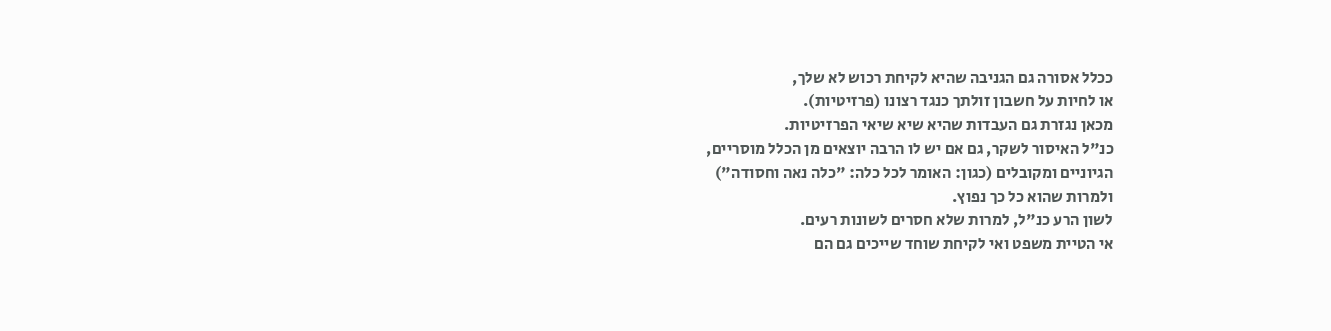ככלל אסורה גם הגניבה שהיא לקיחת רכוש לא שלך,
או לחיות על חשבון זולתך כנגד רצונו (פרזיטיות).
מכאן נגזרת גם העבדות שהיא שיא שיאי הפרזיטיות.
כנ"ל האיסור לשקר, גם אם יש לו הרבה יוצאים מן הכלל מוסריים,
הגיוניים ומקובלים (כגון: האומר לכל כלה: "כלה נאה וחסודה")
ולמרות שהוא כל כך נפוץ.
לשון הרע כנ"ל, למרות שלא חסרים לשונות רעים.
אי הטיית משפט ואי לקיחת שוחד שייכים גם הם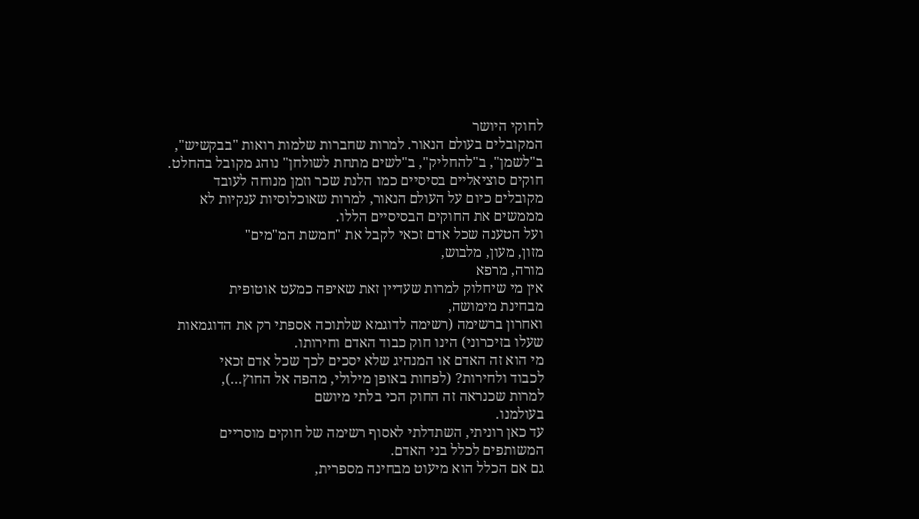לחוקי היושר
המקובלים בעולם הנאור. למרות שחברות שלמות רואות "בבקשיש",
ב"לשמן", ב"להחליק", ב"לשים מתחת לשולחן" נוהג מקובל בהחלט.
חוקים סוציאליים בסיסיים כמו הלנת שכר וזמן מנוחה לעובד
מקובלים כיום על העולם הנאור, למרות שאוכלוסיות ענקיות לא
מממשים את החוקים הבסיסיים הללו.
ועל הטענה שכל אדם זכאי לקבל את "חמשת המ"מים"
מזון, מעון, מלבוש,
מורה, מרפא
אין מי שיחלוק למרות שעדיין זאת שאיפה כמעט אוטופית
מבחינת מימושה,
ואחרון ברשימה (רשימה לדוגמא שלתוכה אספתי רק את הדוגמאות
שעלו בזיכרוני) הינו חוק כבוד האדם וחירותו.
מי הוא זה האדם או המנהיג שלא יסכים לכך שכל אדם זכאי
לכבוד ולחירות? (לפחות באופן מילולי, מהפה אל החוץ...),
למרות שכנראה זה החוק הכי בלתי מיושם
בעולמנו.
עד כאן רוניתי, השתדלתי לאסוף רשימה של חוקים מוסריים
המשותפים לכלל בני האדם.
גם אם הכלל הוא מיעוט מבחינה מספרית,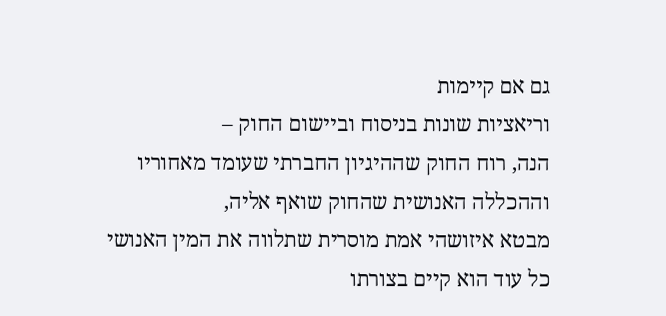גם אם קיימות
וריאציות שונות בניסוח וביישום החוק –
הנה, רוח החוק שההיגיון החברתי שעומד מאחוריו
וההכללה האנושית שהחוק שואף אליה,
מבטא איזושהי אמת מוסרית שתלווה את המין האנושי
כל עוד הוא קיים בצורתו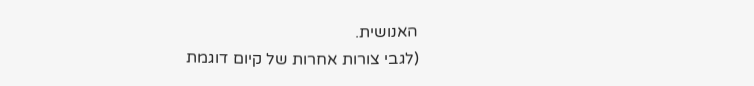האנושית.
(לגבי צורות אחרות של קיום דוגמת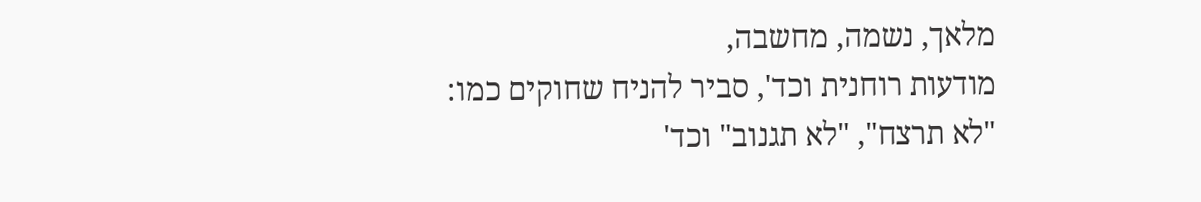מלאך, נשמה, מחשבה,
מודעות רוחנית וכד', סביר להניח שחוקים כמו:
"לא תרצח", "לא תגנוב" וכד'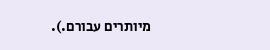מיותרים עבורם.).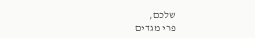שלכם,
פרי מגדים